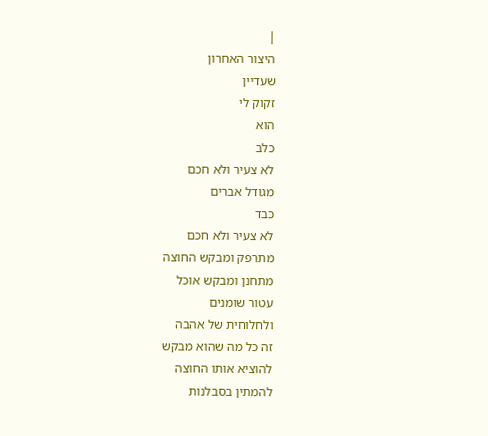|
היצור האחרון
שעדיין
זקוק לי
הוא
כלב
לא צעיר ולא חכם
מגודל אברים
כבד
לא צעיר ולא חכם
מתרפק ומבקש החוצה
מתחנן ומבקש אוכל
עטור שומנים
ולחלוחית של אהבה
זה כל מה שהוא מבקש
להוציא אותו החוצה
להמתין בסבלנות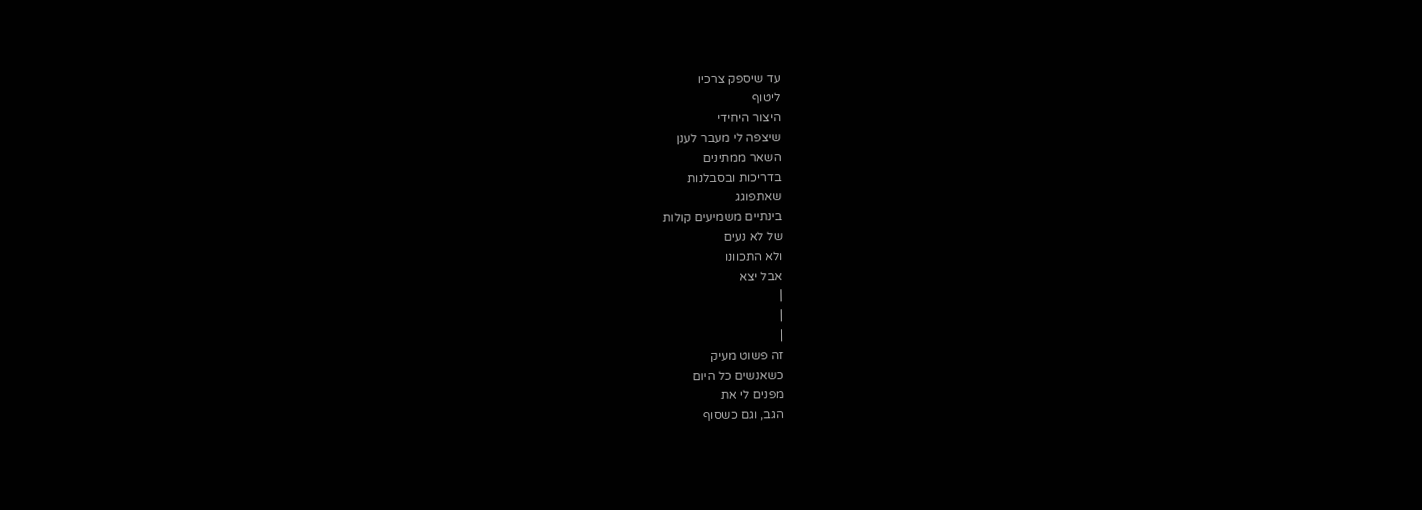עד שיספק צרכיו
ליטוף
היצור היחידי
שיצפה לי מעבר לענן
השאר ממתינים
בדריכות ובסבלנות
שאתפוגג
בינתיים משמיעים קולות
של לא נעים
ולא התכוונו
אבל יצא
|
|
|
זה פשוט מעיק
כשאנשים כל היום
מפנים לי את
הגב, וגם כשסוף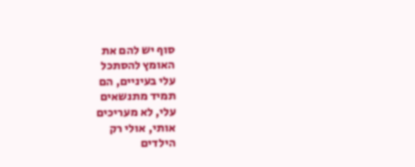סוף יש להם את
האומץ להסתכל
עלי בעיניים, הם
תמיד מתנשאים
עלי, לא מעריכים
אותי, אולי רק
הילדים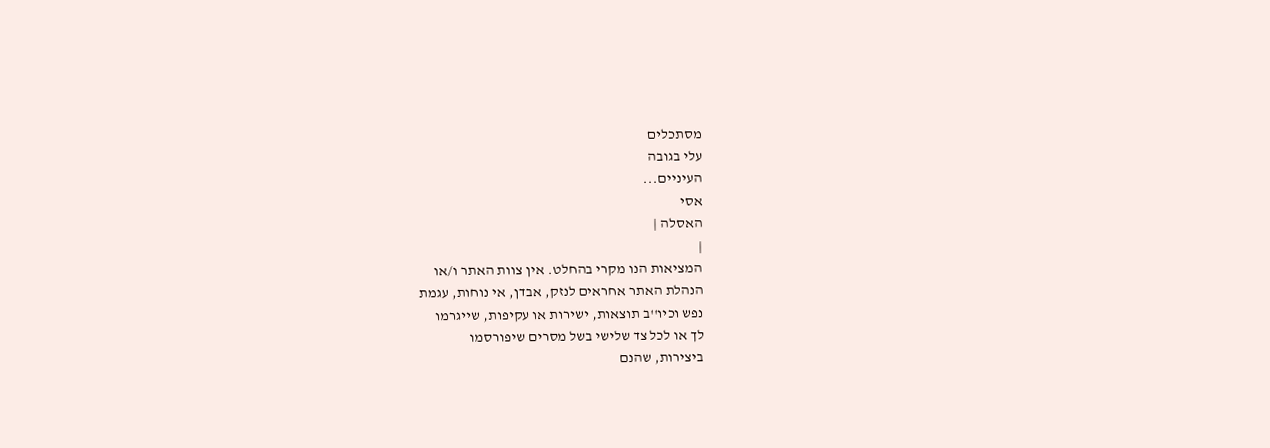מסתכלים
עלי בגובה
העיניים...
אסי
האסלה |
|
המציאות הנו מקרי בהחלט. אין צוות האתר ו/או
הנהלת האתר אחראים לנזק, אבדן, אי נוחות, עגמת
נפש וכיו''ב תוצאות, ישירות או עקיפות, שייגרמו
לך או לכל צד שלישי בשל מסרים שיפורסמו
ביצירות, שהנם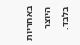באחריות היוצר בלבד.